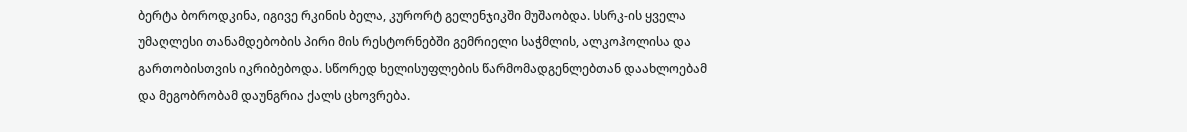ბერტა ბოროდკინა, იგივე რკინის ბელა, კურორტ გელენჯიკში მუშაობდა. სსრკ-ის ყველა უმაღლესი თანამდებობის პირი მის რესტორნებში გემრიელი საჭმლის, ალკოჰოლისა და გართობისთვის იკრიბებოდა. სწორედ ხელისუფლების წარმომადგენლებთან დაახლოებამ და მეგობრობამ დაუნგრია ქალს ცხოვრება.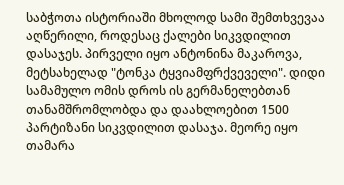საბჭოთა ისტორიაში მხოლოდ სამი შემთხვევაა აღწერილი, როდესაც ქალები სიკვდილით დასაჯეს. პირველი იყო ანტონინა მაკაროვა, მეტსახელად "ტონკა ტყვიამფრქვეველი". დიდი სამამულო ომის დროს ის გერმანელებთან თანამშრომლობდა და დაახლოებით 1500 პარტიზანი სიკვდილით დასაჯა. მეორე იყო თამარა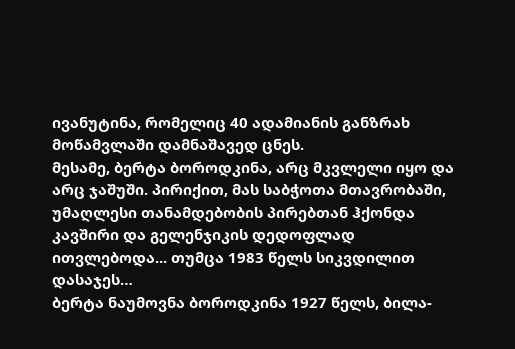ივანუტინა, რომელიც 40 ადამიანის განზრახ მოწამვლაში დამნაშავედ ცნეს.
მესამე, ბერტა ბოროდკინა, არც მკვლელი იყო და არც ჯაშუში. პირიქით, მას საბჭოთა მთავრობაში, უმაღლესი თანამდებობის პირებთან ჰქონდა კავშირი და გელენჯიკის დედოფლად ითვლებოდა... თუმცა 1983 წელს სიკვდილით დასაჯეს…
ბერტა ნაუმოვნა ბოროდკინა 1927 წელს, ბილა-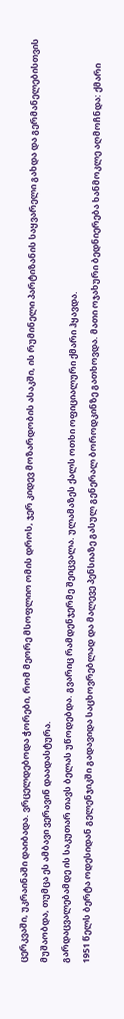ცერკვაში, უკრაინაში დაიბადა. ვრცელდებოდა ჭორები, რომ მეორე მსოფლიო ომის დროს, ჯერ კიდევ მოზარდობის ასაკში, ის რუმინელი პარტიზანის საყვარელი გახდა და გერმანელებისთვის მუშაობდა, თუმცა ეს ამბავი ვერავინ დაადასტურა.
გარდაცვალებამდე ის საკუთარ თავს ბელას უწოდებდა. გვარიც რამდენჯერმე შეიცვალა. ულამაზეს ქალს ოთხი ოფიციალური ქმარი ჰყავდა.
1951 წელს ბერტა ოდესიდან გელენჯიკში გადავიდა საცხოვრებლად და მალევე პენსიაზე გასულ გენერალ ბოროდკინზე გათხოვდა. მათი ოჯახური ბედნიერება ხანმოკლე აღმოჩნდა: ქმარი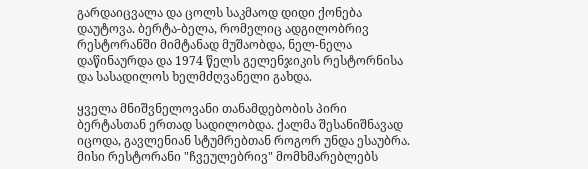გარდაიცვალა და ცოლს საკმაოდ დიდი ქონება დაუტოვა. ბერტა-ბელა, რომელიც ადგილობრივ რესტორანში მიმტანად მუშაობდა, ნელ-ნელა დაწინაურდა და 1974 წელს გელენჯიკის რესტორნისა და სასადილოს ხელმძღვანელი გახდა.

ყველა მნიშვნელოვანი თანამდებობის პირი ბერტასთან ერთად სადილობდა. ქალმა შესანიშნავად იცოდა, გავლენიან სტუმრებთან როგორ უნდა ესაუბრა. მისი რესტორანი "ჩვეულებრივ" მომხმარებლებს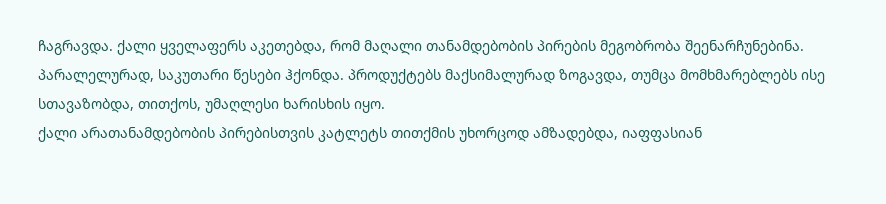ჩაგრავდა. ქალი ყველაფერს აკეთებდა, რომ მაღალი თანამდებობის პირების მეგობრობა შეენარჩუნებინა.
პარალელურად, საკუთარი წესები ჰქონდა. პროდუქტებს მაქსიმალურად ზოგავდა, თუმცა მომხმარებლებს ისე სთავაზობდა, თითქოს, უმაღლესი ხარისხის იყო.
ქალი არათანამდებობის პირებისთვის კატლეტს თითქმის უხორცოდ ამზადებდა, იაფფასიან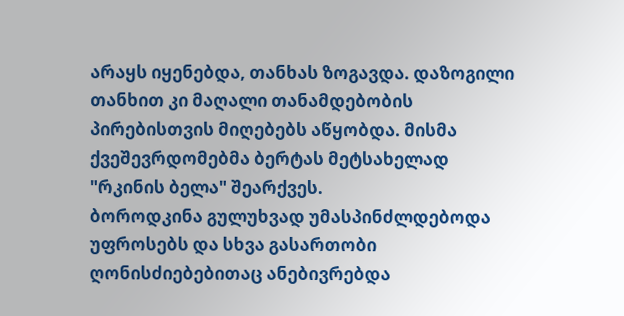არაყს იყენებდა, თანხას ზოგავდა. დაზოგილი თანხით კი მაღალი თანამდებობის პირებისთვის მიღებებს აწყობდა. მისმა ქვეშევრდომებმა ბერტას მეტსახელად "რკინის ბელა" შეარქვეს.
ბოროდკინა გულუხვად უმასპინძლდებოდა უფროსებს და სხვა გასართობი ღონისძიებებითაც ანებივრებდა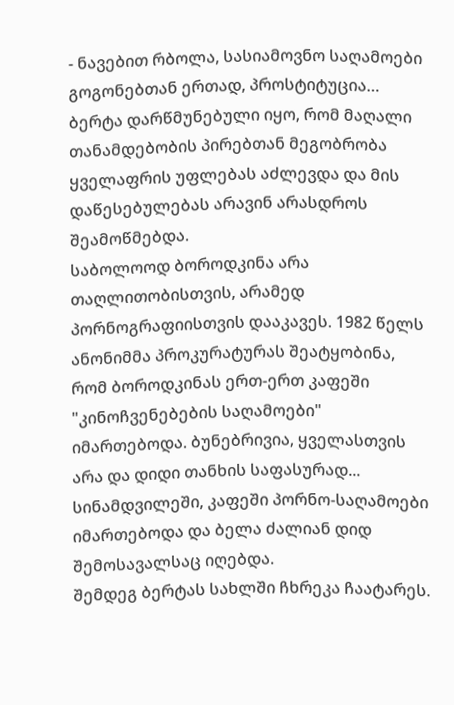- ნავებით რბოლა, სასიამოვნო საღამოები გოგონებთან ერთად, პროსტიტუცია… ბერტა დარწმუნებული იყო, რომ მაღალი თანამდებობის პირებთან მეგობრობა ყველაფრის უფლებას აძლევდა და მის დაწესებულებას არავინ არასდროს შეამოწმებდა.
საბოლოოდ ბოროდკინა არა თაღლითობისთვის, არამედ პორნოგრაფიისთვის დააკავეს. 1982 წელს ანონიმმა პროკურატურას შეატყობინა, რომ ბოროდკინას ერთ-ერთ კაფეში "კინოჩვენებების საღამოები" იმართებოდა. ბუნებრივია, ყველასთვის არა და დიდი თანხის საფასურად... სინამდვილეში, კაფეში პორნო-საღამოები იმართებოდა და ბელა ძალიან დიდ შემოსავალსაც იღებდა.
შემდეგ ბერტას სახლში ჩხრეკა ჩაატარეს.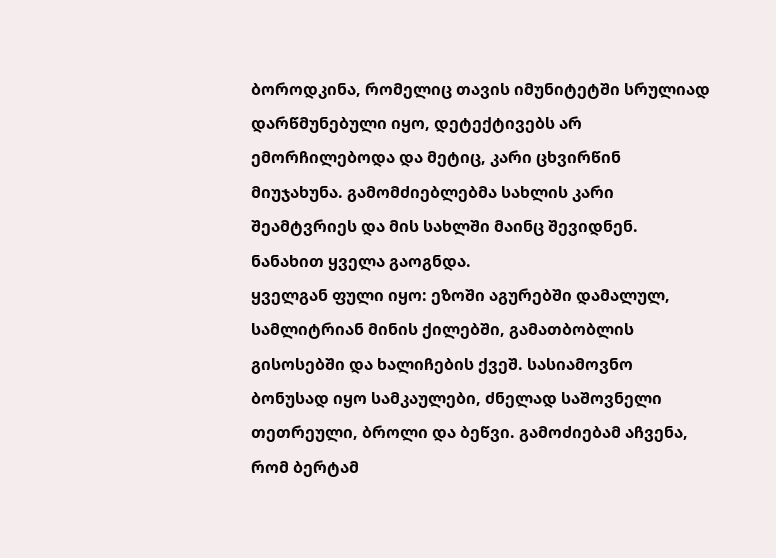ბოროდკინა, რომელიც თავის იმუნიტეტში სრულიად დარწმუნებული იყო, დეტექტივებს არ ემორჩილებოდა და მეტიც, კარი ცხვირწინ მიუჯახუნა. გამომძიებლებმა სახლის კარი შეამტვრიეს და მის სახლში მაინც შევიდნენ. ნანახით ყველა გაოგნდა.
ყველგან ფული იყო: ეზოში აგურებში დამალულ, სამლიტრიან მინის ქილებში, გამათბობლის გისოსებში და ხალიჩების ქვეშ. სასიამოვნო ბონუსად იყო სამკაულები, ძნელად საშოვნელი თეთრეული, ბროლი და ბეწვი. გამოძიებამ აჩვენა, რომ ბერტამ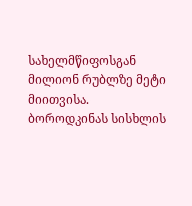სახელმწიფოსგან მილიონ რუბლზე მეტი მიითვისა.
ბოროდკინას სისხლის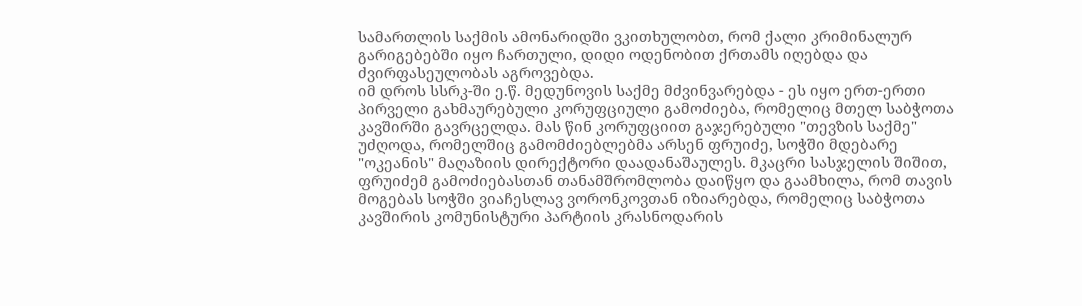სამართლის საქმის ამონარიდში ვკითხულობთ, რომ ქალი კრიმინალურ გარიგებებში იყო ჩართული, დიდი ოდენობით ქრთამს იღებდა და ძვირფასეულობას აგროვებდა.
იმ დროს სსრკ-ში ე.წ. მედუნოვის საქმე მძვინვარებდა - ეს იყო ერთ-ერთი პირველი გახმაურებული კორუფციული გამოძიება, რომელიც მთელ საბჭოთა კავშირში გავრცელდა. მას წინ კორუფციით გაჯერებული "თევზის საქმე" უძღოდა, რომელშიც გამომძიებლებმა არსენ ფრუიძე, სოჭში მდებარე "ოკეანის" მაღაზიის დირექტორი დაადანაშაულეს. მკაცრი სასჯელის შიშით, ფრუიძემ გამოძიებასთან თანამშრომლობა დაიწყო და გაამხილა, რომ თავის მოგებას სოჭში ვიაჩესლავ ვორონკოვთან იზიარებდა, რომელიც საბჭოთა კავშირის კომუნისტური პარტიის კრასნოდარის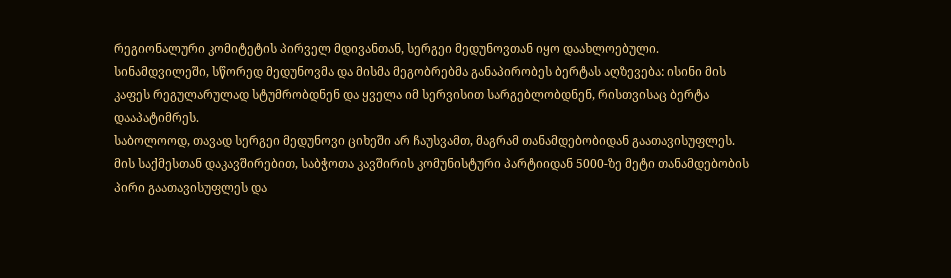რეგიონალური კომიტეტის პირველ მდივანთან, სერგეი მედუნოვთან იყო დაახლოებული.
სინამდვილეში, სწორედ მედუნოვმა და მისმა მეგობრებმა განაპირობეს ბერტას აღზევება: ისინი მის კაფეს რეგულარულად სტუმრობდნენ და ყველა იმ სერვისით სარგებლობდნენ, რისთვისაც ბერტა დააპატიმრეს.
საბოლოოდ, თავად სერგეი მედუნოვი ციხეში არ ჩაუსვამთ, მაგრამ თანამდებობიდან გაათავისუფლეს. მის საქმესთან დაკავშირებით, საბჭოთა კავშირის კომუნისტური პარტიიდან 5000-ზე მეტი თანამდებობის პირი გაათავისუფლეს და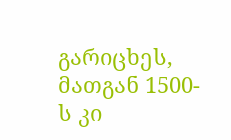გარიცხეს, მათგან 1500-ს კი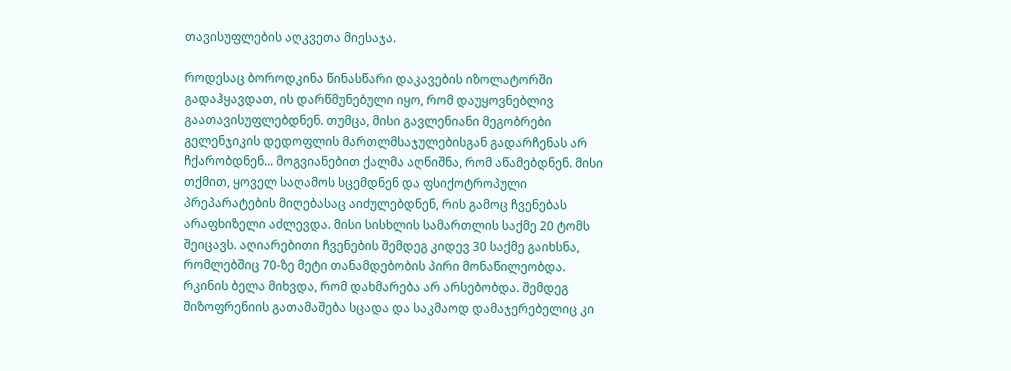თავისუფლების აღკვეთა მიესაჯა.

როდესაც ბოროდკინა წინასწარი დაკავების იზოლატორში გადაჰყავდათ, ის დარწმუნებული იყო, რომ დაუყოვნებლივ გაათავისუფლებდნენ. თუმცა, მისი გავლენიანი მეგობრები გელენჯიკის დედოფლის მართლმსაჯულებისგან გადარჩენას არ ჩქარობდნენ... მოგვიანებით ქალმა აღნიშნა, რომ აწამებდნენ. მისი თქმით, ყოველ საღამოს სცემდნენ და ფსიქოტროპული პრეპარატების მიღებასაც აიძულებდნენ, რის გამოც ჩვენებას არაფხიზელი აძლევდა. მისი სისხლის სამართლის საქმე 20 ტომს შეიცავს. აღიარებითი ჩვენების შემდეგ კიდევ 30 საქმე გაიხსნა, რომლებშიც 70-ზე მეტი თანამდებობის პირი მონაწილეობდა.
რკინის ბელა მიხვდა, რომ დახმარება არ არსებობდა. შემდეგ შიზოფრენიის გათამაშება სცადა და საკმაოდ დამაჯერებელიც კი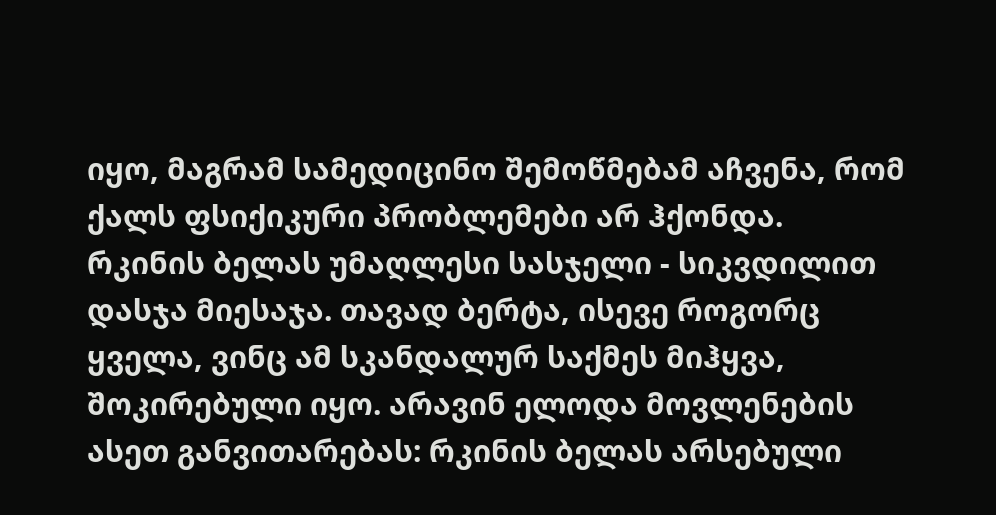იყო, მაგრამ სამედიცინო შემოწმებამ აჩვენა, რომ ქალს ფსიქიკური პრობლემები არ ჰქონდა.
რკინის ბელას უმაღლესი სასჯელი - სიკვდილით დასჯა მიესაჯა. თავად ბერტა, ისევე როგორც ყველა, ვინც ამ სკანდალურ საქმეს მიჰყვა, შოკირებული იყო. არავინ ელოდა მოვლენების ასეთ განვითარებას: რკინის ბელას არსებული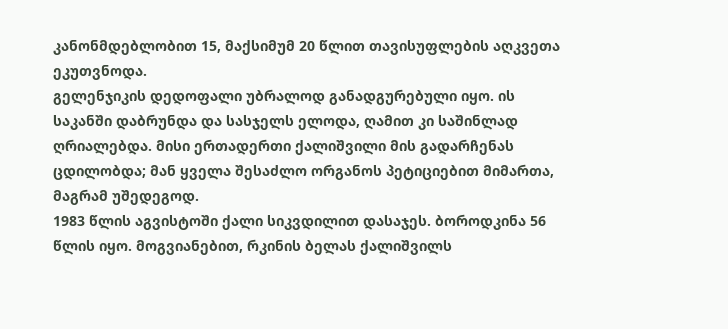კანონმდებლობით 15, მაქსიმუმ 20 წლით თავისუფლების აღკვეთა ეკუთვნოდა.
გელენჯიკის დედოფალი უბრალოდ განადგურებული იყო. ის საკანში დაბრუნდა და სასჯელს ელოდა, ღამით კი საშინლად ღრიალებდა. მისი ერთადერთი ქალიშვილი მის გადარჩენას ცდილობდა; მან ყველა შესაძლო ორგანოს პეტიციებით მიმართა, მაგრამ უშედეგოდ.
1983 წლის აგვისტოში ქალი სიკვდილით დასაჯეს. ბოროდკინა 56 წლის იყო. მოგვიანებით, რკინის ბელას ქალიშვილს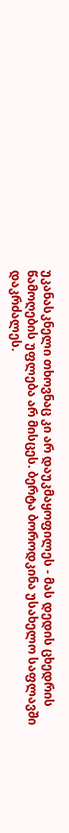უკანასკნელი თხოვნაც კი არ დაუკმაყოფილეს - მას დედის ცხედრის წამოღების უფლება არ მისცეს. ბერტა ბოროდკინა უსახელო საფლავში დაკრძალეს.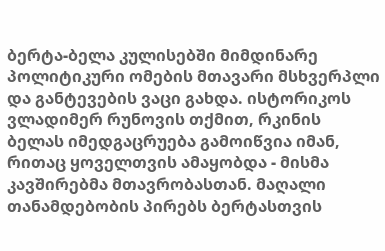ბერტა-ბელა კულისებში მიმდინარე პოლიტიკური ომების მთავარი მსხვერპლი და განტევების ვაცი გახდა. ისტორიკოს ვლადიმერ რუნოვის თქმით, რკინის ბელას იმედგაცრუება გამოიწვია იმან, რითაც ყოველთვის ამაყობდა - მისმა კავშირებმა მთავრობასთან. მაღალი თანამდებობის პირებს ბერტასთვის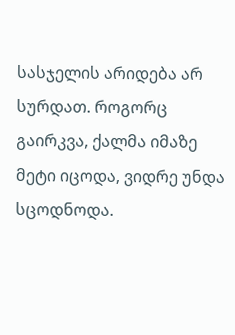სასჯელის არიდება არ სურდათ. როგორც გაირკვა, ქალმა იმაზე მეტი იცოდა, ვიდრე უნდა სცოდნოდა.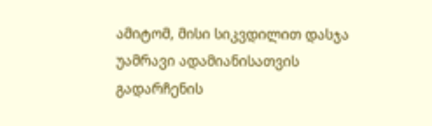ამიტომ, მისი სიკვდილით დასჯა უამრავი ადამიანისათვის გადარჩენის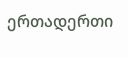ერთადერთი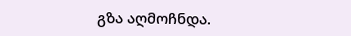გზა აღმოჩნდა.